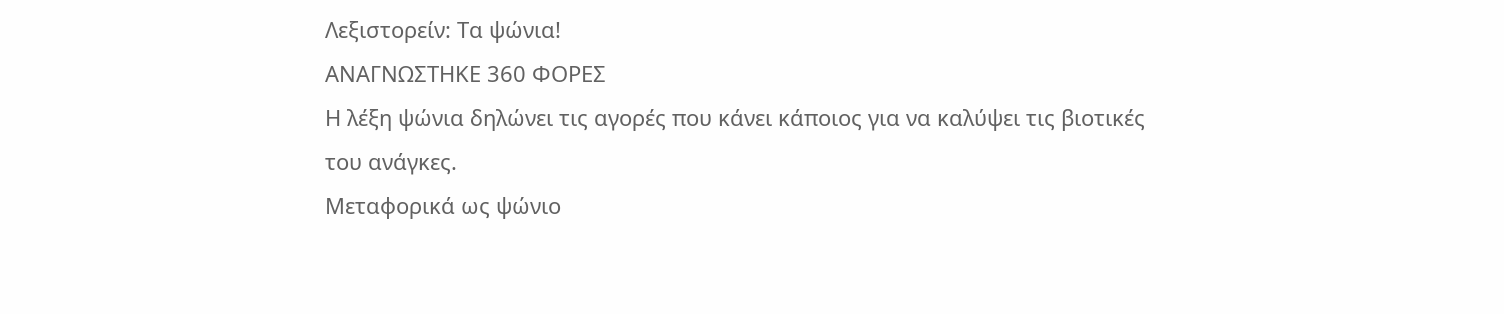Λεξιστορείν: Τα ψώνια!
ΑΝΑΓΝΩΣΤΗΚΕ 360 ΦΟΡΕΣ
Η λέξη ψώνια δηλώνει τις αγορές που κάνει κάποιος για να καλύψει τις βιοτικές του ανάγκες.
Μεταφορικά ως ψώνιο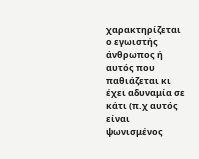χαρακτηρίζεται ο εγωιστής άνθρωπος ή αυτός που παθιάζεται κι έχει αδυναμία σε κάτι (π.χ αυτός είναι ψωνισμένος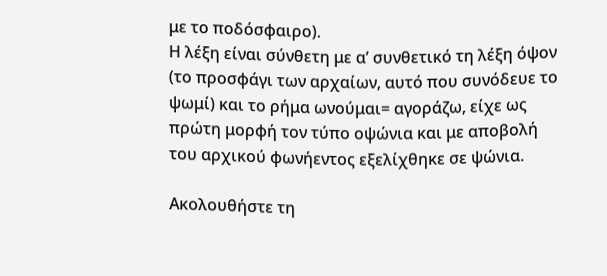με το ποδόσφαιρο).
Η λέξη είναι σύνθετη με α’ συνθετικό τη λέξη όψον (το προσφάγι των αρχαίων, αυτό που συνόδευε το ψωμί) και το ρήμα ωνούμαι= αγοράζω, είχε ως πρώτη μορφή τον τύπο οψώνια και με αποβολή του αρχικού φωνήεντος εξελίχθηκε σε ψώνια.

Ακολουθήστε τη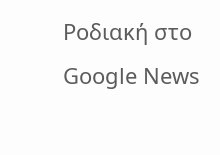Ροδιακή στο Google News